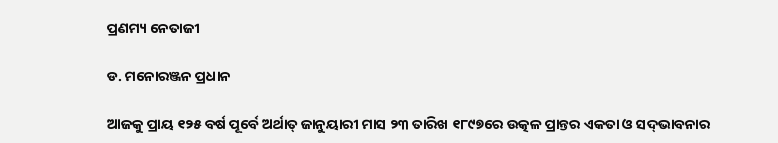ପ୍ରଣମ୍ୟ ନେତାଜୀ

ଡ. ମନୋରଞ୍ଜନ ପ୍ରଧାନ

ଆଜକୁ ପ୍ରାୟ ୧୨୫ ବର୍ଷ ପୂର୍ବେ ଅର୍ଥାତ୍‌ ଜାନୁୟାରୀ ମାସ ୨୩ ତାରିଖ ୧୮୯୭ରେ ଉତ୍କଳ ପ୍ରାନ୍ତର ଏକତା ଓ ସଦ୍‌ଭାବନାର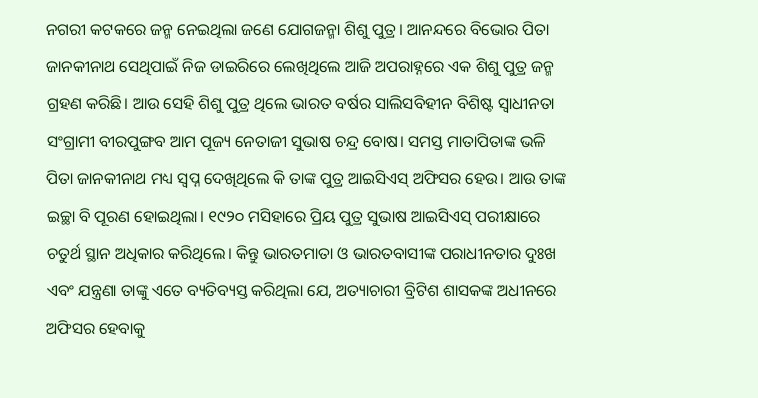ନଗରୀ କଟକରେ ଜନ୍ମ ନେଇଥିଲା ଜଣେ ଯୋଗଜନ୍ମା ଶିଶୁ ପୁତ୍ର। ଆନନ୍ଦରେ ବିଭୋର ପିତା ଜାନକୀନାଥ ସେଥିପାଇଁ ନିଜ ଡାଇରିରେ ଲେଖିଥିଲେ ଆଜି ଅପରାହ୍ନରେ ଏକ ଶିଶୁ ପୁତ୍ର ଜନ୍ମ ଗ୍ରହଣ କରିଛି। ଆଉ ସେହି ଶିଶୁ ପୁତ୍ର ଥିଲେ ଭାରତ ବର୍ଷର ସାଲିସବିହୀନ ବିଶିଷ୍ଟ ସ୍ବାଧୀନତା ସଂଗ୍ରାମୀ ବୀରପୁଙ୍ଗବ ଆମ ପୂଜ୍ୟ ନେତାଜୀ ସୁଭାଷ ଚନ୍ଦ୍ର ବୋଷ। ସମସ୍ତ ମାତାପିତାଙ୍କ ଭଳି ପିତା ଜାନକୀନାଥ ମଧ୍ୟ ସ୍ବପ୍ନ ଦେଖିଥିଲେ କି ତାଙ୍କ ପୁତ୍ର ଆଇସିଏସ୍‌ ଅଫିସର ହେଉ। ଆଉ ତାଙ୍କ ଇଚ୍ଛା ବି ପୂରଣ ହୋଇଥିଲା। ୧୯୨୦ ମସିହାରେ ପ୍ରିୟ ପୁତ୍ର ସୁଭାଷ ଆଇସିଏସ୍‌ ପରୀକ୍ଷାରେ ଚତୁର୍ଥ ସ୍ଥାନ ଅଧିକାର କରିଥିଲେ। କିନ୍ତୁ ଭାରତମାତା ଓ ଭାରତବାସୀଙ୍କ ପରାଧୀନତାର ଦୁଃଖ ଏବଂ ଯନ୍ତ୍ରଣା ତାଙ୍କୁ ଏତେ ବ୍ୟତିବ୍ୟସ୍ତ କରିଥିଲା ଯେ, ଅତ୍ୟାଚାରୀ ବ୍ରିଟିଶ ଶାସକଙ୍କ ଅଧୀନରେ ଅଫିସର ହେବାକୁ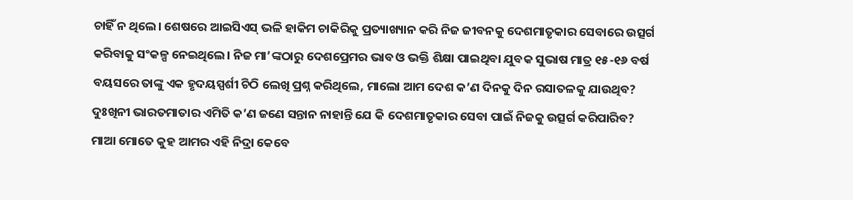ଚାହିଁ ନ ଥିଲେ। ଶେଷରେ ଆଇସିଏସ୍‌ ଭଳି ହାକିମ ଚାକିରିକୁ ପ୍ରତ୍ୟାଖ୍ୟାନ କରି ନିଜ ଜୀବନକୁ ଦେଶମାତୃକାର ସେବାରେ ଉତ୍ସର୍ଗ କରିବାକୁ ସଂକଳ୍ପ ନେଇଥିଲେ। ନିଜ ମା’ଙ୍କଠାରୁ ଦେଶପ୍ରେମର ଭାବ ଓ ଭକ୍ତି ଶିକ୍ଷା ପାଇଥିବା ଯୁବକ ସୁଭାଷ ମାତ୍ର ୧୫-୧୬ ବର୍ଷ ବୟସରେ ତାଙ୍କୁ ଏକ ହୃଦୟସ୍ପର୍ଶୀ ଚିଠି ଲେଖି ପ୍ରଶ୍ନ କରିଥିଲେ, ମାଲୋ ଆମ ଦେଶ କ’ଣ ଦିନକୁ ଦିନ ରସାତଳକୁ ଯାଉଥିବ? ଦୁଃଖିନୀ ଭାରତମାତାର ଏମିତି କ’ଣ ଜଣେ ସନ୍ତାନ ନାହାନ୍ତି ଯେ କି ଦେଶମାତୃକାର ସେବା ପାଇଁ ନିଜକୁ ଉତ୍ସର୍ଗ କରିପାରିବ? ମାଆ ମୋତେ କୁହ ଆମର ଏହି ନିଦ୍ରା କେବେ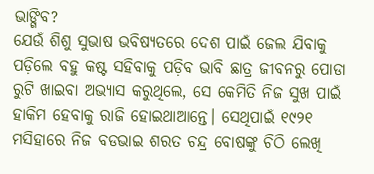ଭାଙ୍ଗିବ?
ଯେଉଁ ଶିଶୁ ସୁଭାଷ ଭବିଷ୍ୟତରେ ଦେଶ ପାଇଁ ଜେଲ ଯିବାକୁ ପଡ଼ିଲେ ବହୁ କଷ୍ଟ ସହିବାକୁ ପଡ଼ିବ ଭାବି ଛାତ୍ର ଜୀବନରୁ ପୋଡା ରୁଟି ଖାଇବା ଅଭ୍ୟାସ କରୁଥିଲେ, ସେ କେମିତି ନିଜ ସୁଖ ପାଇଁ ହାକିମ ହେବାକୁ ରାଜି ହୋଇଥାଆନ୍ତେ। ସେଥିପାଇଁ ୧୯୨୧ ମସିହାରେ ନିଜ ବଡଭାଇ ଶରତ ଚନ୍ଦ୍ର ବୋଷଙ୍କୁ ଚିଠି ଲେଖି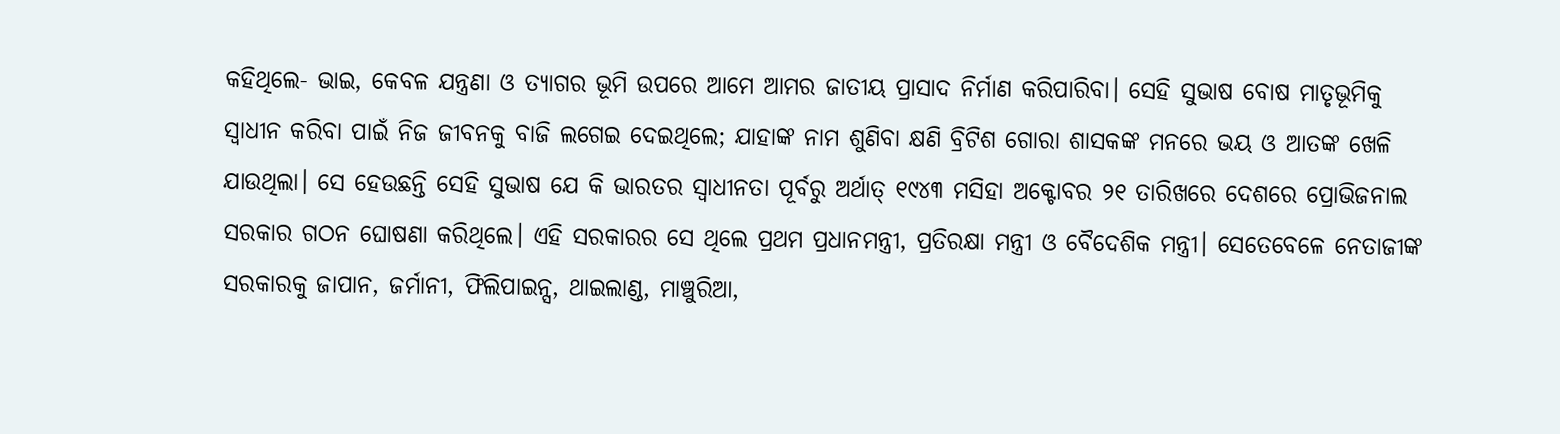କହିଥିଲେ- ଭାଇ, କେବଳ ଯନ୍ତ୍ରଣା ଓ ତ୍ୟାଗର ଭୂମି ଉପରେ ଆମେ ଆମର ଜାତୀୟ ପ୍ରାସାଦ ନିର୍ମାଣ କରିପାରିବା। ସେହି ସୁଭାଷ ବୋଷ ମାତୃଭୂମିକୁ ସ୍ବାଧୀନ କରିବା ପାଇଁ ନିଜ ଜୀବନକୁ ବାଜି ଲଗେଇ ଦେଇଥିଲେ; ଯାହାଙ୍କ ନାମ ଶୁଣିବା କ୍ଷଣି ବ୍ରିଟିଶ ଗୋରା ଶାସକଙ୍କ ମନରେ ଭୟ ଓ ଆତଙ୍କ ଖେଳି ଯାଉଥିଲା। ସେ ହେଉଛନ୍ତି ସେହି ସୁଭାଷ ଯେ କି ଭାରତର ସ୍ବାଧୀନତା ପୂର୍ବରୁ ଅର୍ଥାତ୍‌ ୧୯୪୩ ମସିହା ଅକ୍ଟୋବର ୨୧ ତାରିଖରେ ଦେଶରେ ପ୍ରୋଭିଜନାଲ ସରକାର ଗଠନ ଘୋଷଣା କରିଥିଲେ। ଏହି ସରକାରର ସେ ଥିଲେ ପ୍ରଥମ ପ୍ରଧାନମନ୍ତ୍ରୀ, ପ୍ରତିରକ୍ଷା ମନ୍ତ୍ରୀ ଓ ବୈଦେଶିକ ମନ୍ତ୍ରୀ। ସେତେବେଳେ ନେତାଜୀଙ୍କ ସରକାରକୁ ଜାପାନ, ଜର୍ମାନୀ, ଫିଲିପାଇନ୍ସ, ଥାଇଲାଣ୍ଡ, ମାଞ୍ଚୁରିଆ,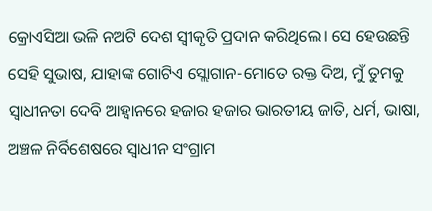କ୍ରୋଏସିଆ ଭଳି ନଅଟି ଦେଶ ସ୍ବୀକୃତି ପ୍ରଦାନ କରିଥିଲେ। ସେ ହେଉଛନ୍ତି ସେହି ସୁଭାଷ, ଯାହାଙ୍କ ଗୋଟିଏ ସ୍ଲୋଗାନ-ମୋତେ ରକ୍ତ ଦିଅ, ମୁଁ ତୁମକୁ ସ୍ବାଧୀନତା ଦେବି ଆହ୍ବାନରେ ହଜାର ହଜାର ଭାରତୀୟ ଜାତି, ଧର୍ମ, ଭାଷା, ଅଞ୍ଚଳ ନିର୍ବିଶେଷରେ ସ୍ବାଧୀନ ସଂଗ୍ରାମ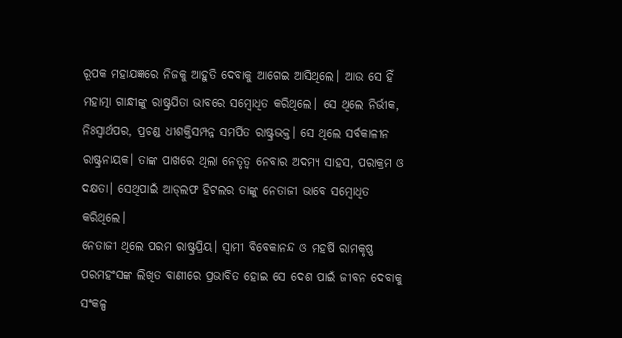ରୂପକ ମହାଯଜ୍ଞରେ ନିଜକୁ ଆହୁତି ଦେବାକୁ ଆଗେଇ ଆସିଥିଲେ। ଆଉ ସେ ହିଁ ମହାତ୍ମା ଗାନ୍ଧୀଙ୍କୁ ରାଷ୍ଟ୍ରପିତା ଭାବରେ ସମ୍ବୋଧିତ କରିଥିଲେ। ସେ ଥିଲେ ନିର୍ଭୀକ, ନିଃସ୍ବାର୍ଥପର, ପ୍ରଚଣ୍ଡ ଧୀଶକ୍ତିସମ୍ପନ୍ନ ସମର୍ପିତ ରାଷ୍ଟ୍ରଭକ୍ତ। ସେ ଥିଲେ ସର୍ବକାଳୀନ ରାଷ୍ଟ୍ରନାୟକ। ତାଙ୍କ ପାଖରେ ଥିଲା ନେତୃତ୍ୱ ନେବାର ଅଦମ୍ୟ ସାହସ, ପରାକ୍ରମ ଓ ଦକ୍ଷତା। ସେଥିପାଇଁ ଆଡ୍‌ଲଫ ହିଟଲର ତାଙ୍କୁ ନେତାଜୀ ଭାବେ ସମ୍ବୋଧିତ କରିଥିଲେ।
ନେତାଜୀ ଥିଲେ ପରମ ରାଷ୍ଟ୍ରପ୍ରିୟ। ସ୍ବାମୀ ବିବେକାନନ୍ଦ ଓ ମହର୍ଷି ରାମକୃଷ୍ଣ ପରମହଂସଙ୍କ ଲିଖିତ ବାଣୀରେ ପ୍ରଭାବିତ ହୋଇ ସେ ଦେଶ ପାଇଁ ଜୀବନ ଦେବାକୁ ସଂକଳ୍ପ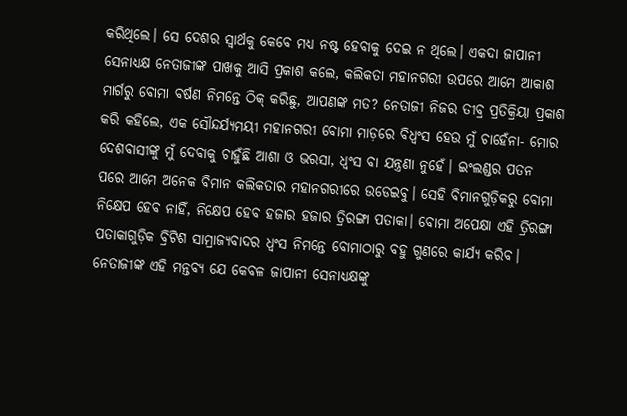କରିଥିଲେ। ସେ ଦେଶର ସ୍ବାର୍ଥକୁ କେବେ ମଧ୍ୟ ନଷ୍ଟ ହେବାକୁ ଦେଇ ନ ଥିଲେ। ଏକଦା ଜାପାନୀ ସେନାଧ୍ୟକ୍ଷ ନେତାଜୀଙ୍କ ପାଖକୁ ଆସି ପ୍ରକାଶ କଲେ, କଲିକତା ମହାନଗରୀ ଉପରେ ଆମେ ଆକାଶ ମାର୍ଗରୁ ବୋମା ବର୍ଷଣ ନିମନ୍ତେ ଠିକ୍‌ କରିଛୁ, ଆପଣଙ୍କ ମତ? ନେତାଜୀ ନିଜର ତୀବ୍ର ପ୍ରତିକ୍ରିୟା ପ୍ରକାଶ କରି କହିଲେ, ଏକ ସୌନ୍ଦର୍ଯ୍ୟମୟୀ ମହାନଗରୀ ବୋମା ମାଡ଼ରେ ବିଧ୍ୱଂସ ହେଉ ମୁଁ ଚାହେଁନା- ମୋର ଦେଶବାସୀଙ୍କୁ ମୁଁ ଦେବାକୁ ଚାହୁଁଛି ଆଶା ଓ ଭରସା, ଧ୍ୱଂସ ବା ଯନ୍ତ୍ରଣା ନୁହେଁ। ଇଂଲଣ୍ଡର ପତନ ପରେ ଆମେ ଅନେକ ବିମାନ କଲିକତାର ମହାନଗରୀରେ ଉଡେଇବୁ। ସେହି ବିମାନଗୁଡ଼ିକରୁ ବୋମା ନିକ୍ଷେପ ହେବ ନାହିଁ, ନିକ୍ଷେପ ହେବ ହଜାର ହଜାର ତ୍ରିରଙ୍ଗା ପତାକା। ବୋମା ଅପେକ୍ଷା ଏହି ତ୍ରିରଙ୍ଗା ପତାକାଗୁଡ଼ିକ ବ୍ରିଟିଶ ସାମ୍ରାଜ୍ୟବାଦର ଧ୍ୱଂସ ନିମନ୍ତେ ବୋମାଠାରୁ ବହୁ ଗୁଣରେ କାର୍ଯ୍ୟ କରିବ। ନେତାଜୀଙ୍କ ଏହି ମନ୍ତବ୍ୟ ଯେ କେବଳ ଜାପାନୀ ସେନାଧ୍ୟକ୍ଷଙ୍କୁ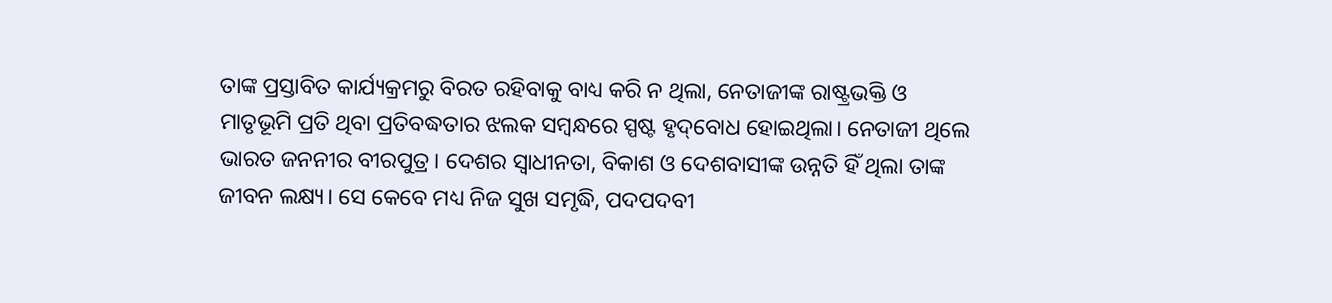ତାଙ୍କ ପ୍ରସ୍ତାବିତ କାର୍ଯ୍ୟକ୍ରମରୁ ବିରତ ରହିବାକୁ ବାଧ୍ୟ କରି ନ ଥିଲା, ନେତାଜୀଙ୍କ ରାଷ୍ଟ୍ରଭକ୍ତି ଓ ମାତୃଭୂମି ପ୍ରତି ଥିବା ପ୍ରତିବଦ୍ଧତାର ଝଲକ ସମ୍ବନ୍ଧରେ ସ୍ପଷ୍ଟ ହୃଦ୍‌ବୋଧ ହୋଇଥିଲା। ନେତାଜୀ ଥିଲେ ଭାରତ ଜନନୀର ବୀରପୁତ୍ର। ଦେଶର ସ୍ବାଧୀନତା, ବିକାଶ ଓ ଦେଶବାସୀଙ୍କ ଉନ୍ନତି ହିଁ ଥିଲା ତାଙ୍କ ଜୀବନ ଲକ୍ଷ୍ୟ। ସେ କେବେ ମଧ୍ୟ ନିଜ ସୁଖ ସମୃଦ୍ଧି, ପଦପଦବୀ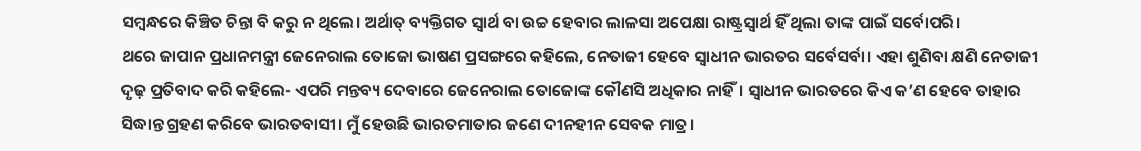ସମ୍ବନ୍ଧରେ କିଞ୍ଚିତ ଚିନ୍ତା ବି କରୁ ନ ଥିଲେ। ଅର୍ଥାତ୍‌ ବ୍ୟକ୍ତିଗତ ସ୍ବାର୍ଥ ବା ଉଚ୍ଚ ହେବାର ଲାଳସା ଅପେକ୍ଷା ରାଷ୍ଟ୍ରସ୍ବାର୍ଥ ହିଁ ଥିଲା ତାଙ୍କ ପାଇଁ ସର୍ବୋପରି।
ଥରେ ଜାପାନ ପ୍ରଧାନମନ୍ତ୍ରୀ ଜେନେରାଲ ତୋଜୋ ଭାଷଣ ପ୍ରସଙ୍ଗରେ କହିଲେ, ନେତାଜୀ ହେବେ ସ୍ବାଧୀନ ଭାରତର ସର୍ବେସର୍ବା। ଏହା ଶୁଣିବା କ୍ଷଣି ନେତାଜୀ ଦୃଢ଼ ପ୍ରତିବାଦ କରି କହିଲେ- ଏପରି ମନ୍ତବ୍ୟ ଦେବାରେ ଜେନେରାଲ ତୋଜୋଙ୍କ କୌଣସି ଅଧିକାର ନାହିଁ। ସ୍ବାଧୀନ ଭାରତରେ କିଏ କ’ଣ ହେବେ ତାହାର ସିଦ୍ଧାନ୍ତ ଗ୍ରହଣ କରିବେ ଭାରତବାସୀ। ମୁଁ ହେଉଛି ଭାରତମାତାର ଜଣେ ଦୀନହୀନ ସେବକ ମାତ୍ର।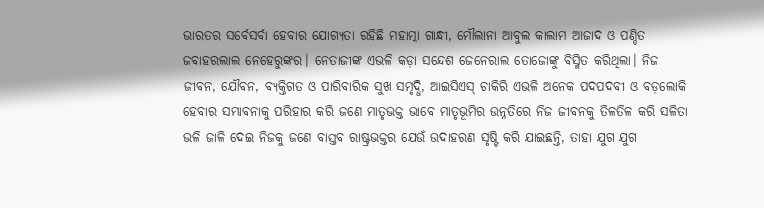ଭାରତର ସର୍ବେସର୍ବା ହେବାର ଯୋଗ୍ୟତା ରହିଛି ମହାତ୍ମା ଗାନ୍ଧୀ, ମୌଲାନା ଆବୁଲ କାଲାମ ଆଜାଦ ଓ ପଣ୍ଡିତ ଜବାହରଲାଲ ନେହେରୁଙ୍କର। ନେତାଜୀଙ୍କ ଏଭଳି କଡ଼ା ସନ୍ଦେଶ ଜେନେରାଲ ତୋଜୋଙ୍କୁ ବିସ୍ମିତ କରିଥିଲା। ନିଜ ଜୀବନ, ଯୌବନ, ବ୍ୟକ୍ତିଗତ ଓ ପାରିବାରିକ ସୁଖ ସମୃଦ୍ଧି, ଆଇସିଏସ୍‌ ଚାକିରି ଏଭଳି ଅନେକ ପଦପଦବୀ ଓ ବଡ଼ଲୋକି ହେବାର ସମ୍ଭାବନାକୁ ପରିହାର କରି ଜଣେ ମାତୃଭକ୍ତ ଭାବେ ମାତୃଭୂମିର ଉନ୍ନତିରେ ନିଜ ଜୀବନକୁ ତିଳତିଳ କରି ସଳିତା ଭଳି ଜାଳି ଦେଇ ନିଜକୁ ଜଣେ ବାସ୍ତବ ରାଷ୍ଟ୍ରଭକ୍ତର ଯେଉଁ ଉଦାହରଣ ସୃଷ୍ଟି କରି ଯାଇଛନ୍ତି, ତାହା ଯୁଗ ଯୁଗ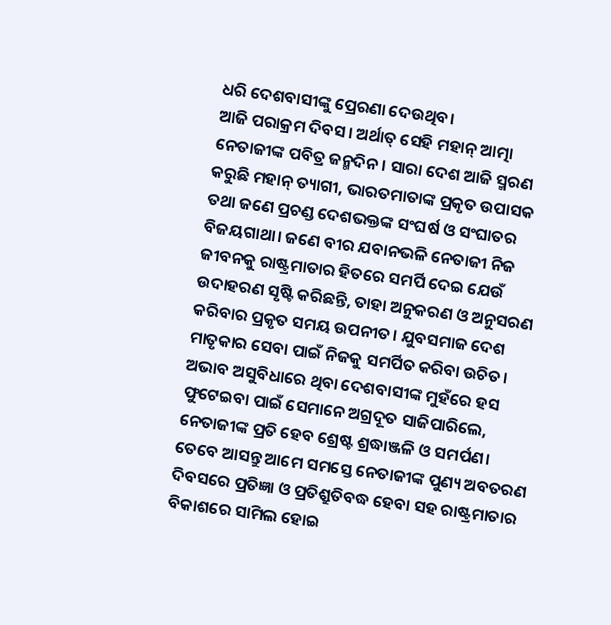ଧରି ଦେଶବାସୀଙ୍କୁ ପ୍ରେରଣା ଦେଉଥିବ।
ଆଜି ପରାକ୍ରମ ଦିବସ। ଅର୍ଥାତ୍‌ ସେହି ମହାନ୍‌ ଆତ୍ମା ନେତାଜୀଙ୍କ ପବିତ୍ର ଜନ୍ମଦିନ। ସାରା ଦେଶ ଆଜି ସ୍ମରଣ କରୁଛି ମହାନ୍‌ ତ୍ୟାଗୀ, ଭାରତମାତାଙ୍କ ପ୍ରକୃତ ଉପାସକ ତଥା ଜଣେ ପ୍ରଚଣ୍ଡ ଦେଶଭକ୍ତଙ୍କ ସଂଘର୍ଷ ଓ ସଂଘାତର ବିଜୟଗାଥା। ଜଣେ ବୀର ଯବାନଭଳି ନେତାଜୀ ନିଜ ଜୀବନକୁ ରାଷ୍ଟ୍ରମାତାର ହିତରେ ସମର୍ପି ଦେଇ ଯେଉଁ ଉଦାହରଣ ସୃଷ୍ଟି କରିଛନ୍ତି, ତାହା ଅନୁକରଣ ଓ ଅନୁସରଣ କରିବାର ପ୍ରକୃତ ସମୟ ଉପନୀତ। ଯୁବସମାଜ ଦେଶ ମାତୃକାର ସେବା ପାଇଁ ନିଜକୁ ସମର୍ପିତ କରିବା ଉଚିତ। ଅଭାବ ଅସୁବିଧାରେ ଥିବା ଦେଶବାସୀଙ୍କ ମୁହଁରେ ହସ ଫୁଟେଇବା ପାଇଁ ସେମାନେ ଅଗ୍ରଦୂତ ସାଜିପାରିଲେ, ନେତାଜୀଙ୍କ ପ୍ରତି ହେବ ଶ୍ରେଷ୍ଟ ଶ୍ରଦ୍ଧାଞ୍ଜଳି ଓ ସମର୍ପଣ। ତେବେ ଆସନ୍ତୁ ଆମେ ସମସ୍ତେ ନେତାଜୀଙ୍କ ପୁଣ୍ୟ ଅବତରଣ ଦିବସରେ ପ୍ରତିଜ୍ଞା ଓ ପ୍ରତିଶ୍ରୁତିବଦ୍ଧ ହେବା ସହ ରାଷ୍ଟ୍ରମାତାର ବିକାଶରେ ସାମିଲ ହୋଇ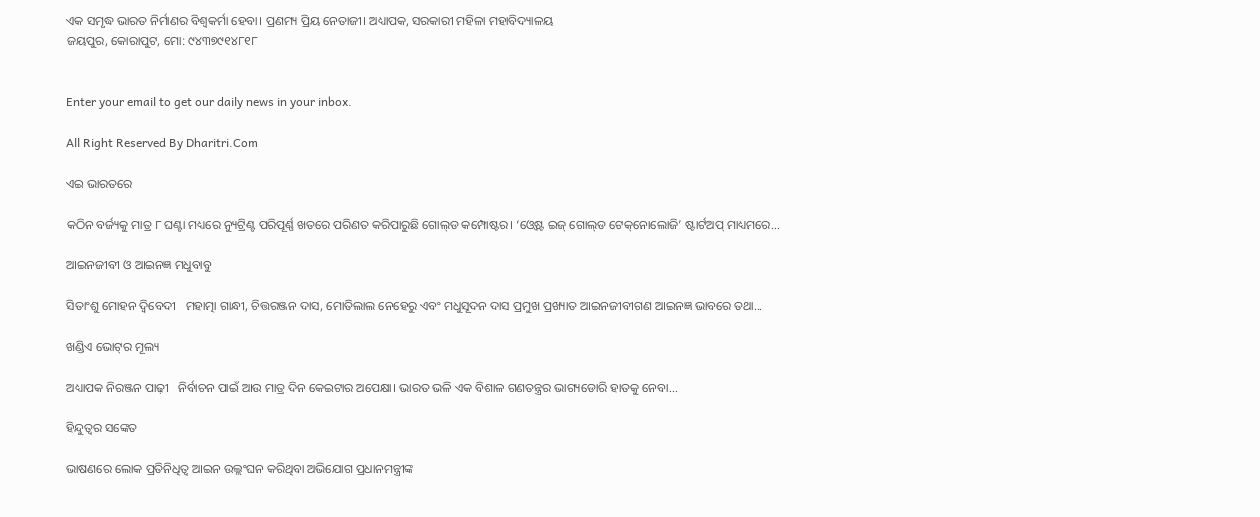ଏକ ସମୃଦ୍ଧ ଭାରତ ନିର୍ମାଣର ବିଶ୍ୱକର୍ମା ହେବା। ପ୍ରଣମ୍ୟ ପ୍ରିୟ ନେତାଜୀ। ଅଧ୍ୟାପକ, ସରକାରୀ ମହିଳା ମହାବିଦ୍ୟାଳୟ
ଜୟପୁର, କୋରାପୁଟ, ମୋ: ୯୪୩୭୯୧୪୮୧୮


Enter your email to get our daily news in your inbox.

All Right Reserved By Dharitri.Com

ଏଇ ଭାରତରେ

କଠିନ ବର୍ଜ୍ୟକୁ ମାତ୍ର ୮ ଘଣ୍ଟା ମଧ୍ୟରେ ନ୍ୟୁଟ୍ରିଣ୍ଟ ପରିପୂର୍ଣ୍ଣ ଖତରେ ପରିଣତ କରିପାରୁଛି ଗୋଲ୍‌ଡ କମ୍ପୋଷ୍ଟର। ‘ଓ୍ବେଷ୍ଟ ଇଜ୍‌ ଗୋଲ୍‌ଡ ଟେକ୍‌ନୋଲୋଜି’ ଷ୍ଟାର୍ଟଅପ୍‌ ମାଧ୍ୟମରେ...

ଆଇନଜୀବୀ ଓ ଆଇନଜ୍ଞ ମଧୁବାବୁ

ସିତାଂଶୁ ମୋହନ ଦ୍ୱିବେଦୀ   ମହାତ୍ମା ଗାନ୍ଧୀ, ଚିତ୍ତରଞ୍ଜନ ଦାସ, ମୋତିଲାଲ ନେହେରୁ ଏବଂ ମଧୁସୂଦନ ଦାସ ପ୍ରମୁଖ ପ୍ରଖ୍ୟାତ ଆଇନଜୀବୀଗଣ ଆଇନଜ୍ଞ ଭାବରେ ତଥା...

ଖଣ୍ଡିଏ ଭୋଟ୍‌ର ମୂଲ୍ୟ

ଅଧ୍ୟାପକ ନିରଞ୍ଜନ ପାଢ଼ୀ   ନିର୍ବାଚନ ପାଇଁ ଆଉ ମାତ୍ର ଦିନ କେଇଟାର ଅପେକ୍ଷା। ଭାରତ ଭଳି ଏକ ବିଶାଳ ଗଣତନ୍ତ୍ରର ଭାଗ୍ୟଡୋରି ହାତକୁ ନେବା...

ହିନ୍ଦୁତ୍ୱର ସଙ୍କେତ

ଭାଷଣରେ ଲୋକ ପ୍ରତିନିଧିତ୍ୱ ଆଇନ ଉଲ୍ଲଂଘନ କରିଥିବା ଅଭିଯୋଗ ପ୍ରଧାନମନ୍ତ୍ରୀଙ୍କ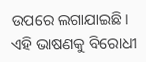ଉପରେ ଲଗାଯାଇଛି। ଏହି ଭାଷଣକୁ ବିରୋଧୀ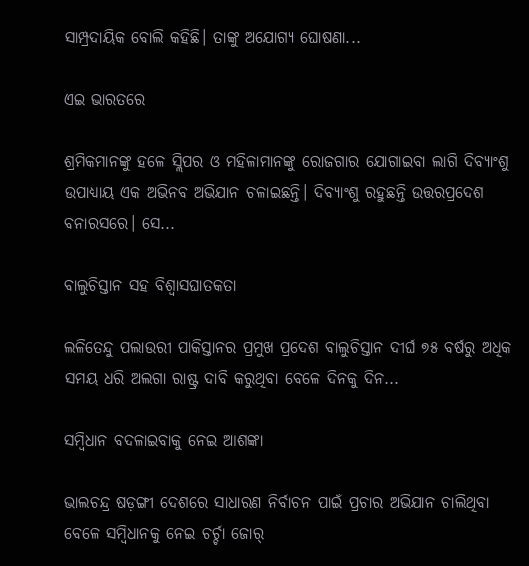ସାମ୍ପ୍ରଦାୟିକ ବୋଲି କହିଛି। ତାଙ୍କୁ ଅଯୋଗ୍ୟ ଘୋଷଣା...

ଏଇ ଭାରତରେ

ଶ୍ରମିକମାନଙ୍କୁ ହଳେ ସ୍ଲିପର ଓ ମହିଳାମାନଙ୍କୁ ରୋଜଗାର ଯୋଗାଇବା ଲାଗି ଦିବ୍ୟାଂଶୁ ଉପାଧ୍ୟାୟ ଏକ ଅଭିନବ ଅଭିଯାନ ଚଳାଇଛନ୍ତି। ଦିବ୍ୟାଂଶୁ ରହୁଛନ୍ତି ଉତ୍ତରପ୍ରଦେଶ ବନାରସରେ। ସେ...

ବାଲୁଚିସ୍ତାନ ସହ ବିଶ୍ବାସଘାତକତା

ଲଳିତେନ୍ଦୁ ପଲାଉରୀ ପାକିସ୍ତାନର ପ୍ରମୁଖ ପ୍ରଦେଶ ବାଲୁଚିସ୍ତାନ ଦୀର୍ଘ ୭୫ ବର୍ଷରୁ ଅଧିକ ସମୟ ଧରି ଅଲଗା ରାଷ୍ଟ୍ର ଦାବି କରୁଥିବା ବେଳେ ଦିନକୁ ଦିନ...

ସମ୍ବିଧାନ ବଦଳାଇବାକୁ ନେଇ ଆଶଙ୍କା

ଭାଲଚନ୍ଦ୍ର ଷଡ଼ଙ୍ଗୀ ଦେଶରେ ସାଧାରଣ ନିର୍ବାଚନ ପାଇଁ ପ୍ରଚାର ଅଭିଯାନ ଚାଲିଥିବା ବେଳେ ସମ୍ବିଧାନକୁ ନେଇ ଚର୍ଚ୍ଚା ଜୋର୍‌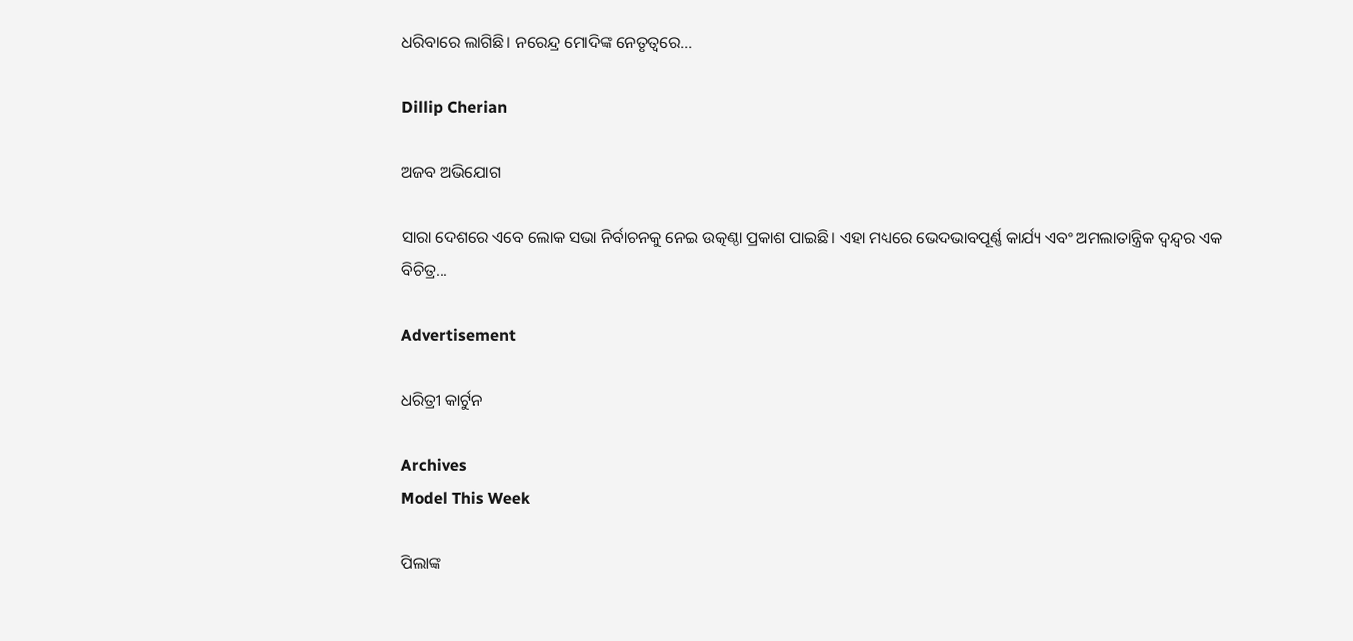ଧରିବାରେ ଲାଗିଛି। ନରେନ୍ଦ୍ର ମୋଦିଙ୍କ ନେତୃତ୍ୱରେ...

Dillip Cherian

ଅଜବ ଅଭିଯୋଗ

ସାରା ଦେଶରେ ଏବେ ଲୋକ ସଭା ନିର୍ବାଚନକୁ ନେଇ ଉତ୍କଣ୍ଠା ପ୍ରକାଶ ପାଇଛି। ଏହା ମଧ୍ୟରେ ଭେଦଭାବପୂର୍ଣ୍ଣ କାର୍ଯ୍ୟ ଏବଂ ଅମଲାତାନ୍ତ୍ରିକ ଦ୍ୱନ୍ଦ୍ୱର ଏକ ବିଚିତ୍ର...

Advertisement

ଧରିତ୍ରୀ କାର୍ଟୁନ

Archives
Model This Week

ପିଲାଙ୍କ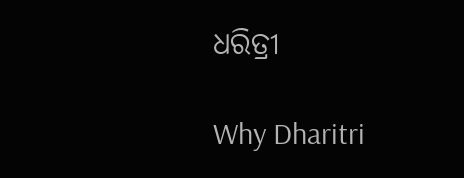ଧରିତ୍ରୀ

Why Dharitri